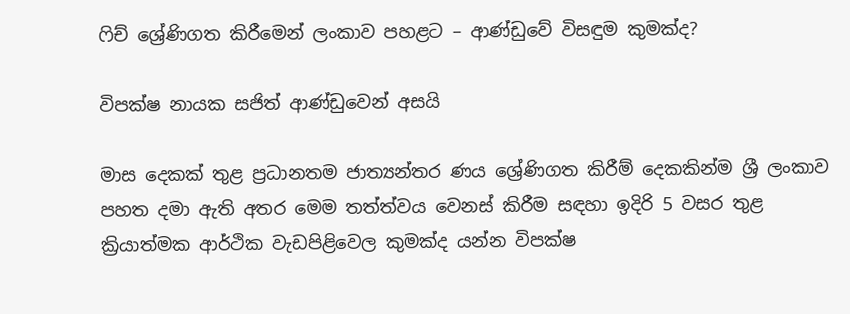ෆිච් ශ්‍රේණිගත කිරීමෙන් ලංකාව පහළට – ආණ්ඩුවේ විසඳුම කුමක්ද?

විපක්ෂ නායක සජිත් ආණ්ඩුවෙන් අසයි

මාස දෙකක් තුළ ප්‍රධානතම ජාත්‍යන්තර ණය ශ්‍රේණිගත කිරීම් දෙකකින්ම ශ්‍රී ලංකාව පහත දමා ඇති අතර මෙම තත්ත්වය වෙනස් කිරීම සඳහා ඉදිරි 5 වසර තුළ ක්‍රියාත්මක ආර්ථික වැඩපිළිවෙල කුමක්ද යන්න විපක්ෂ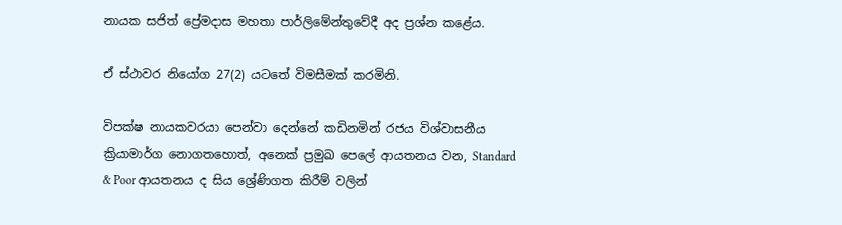නායක සජිත් ප්‍රේමදාස මහතා පාර්ලිමේන්තුවේදී අද ප්‍රශ්න කළේය.

ඒ ස්ථාවර නියෝග 27(2) යටතේ විමසීමක් කරමිනි.

විපක්ෂ නායකවරයා පෙන්වා දෙන්නේ කඩිනමින් රජය‌ විශ්වාසනීය ක්‍රියාමාර්ග නොගතහොත්, අනෙක් ප්‍රමුඛ පෙලේ ආයතනය වන, Standard & Poor ආයතනය ද සිය ශ්‍රේණිගත කිරීම් වලින්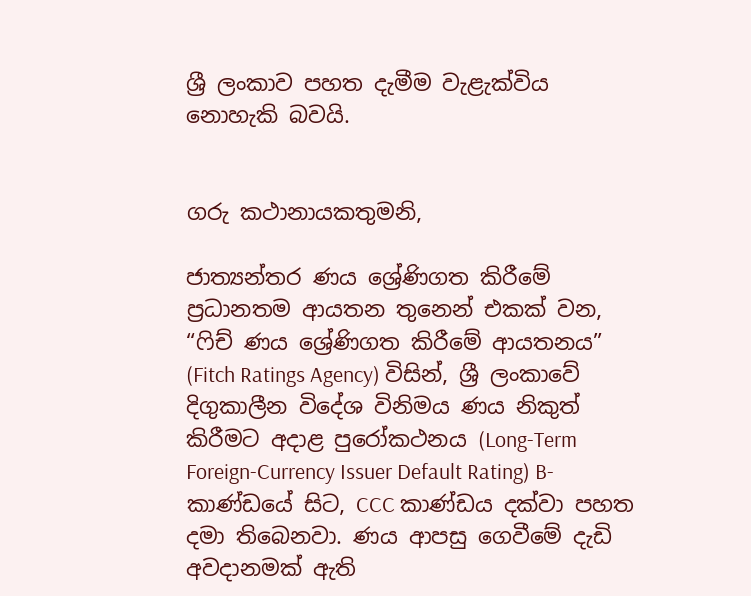ශ්‍රී ලංකාව පහත දැමීම වැළැක්විය නොහැකි බවයි.


ගරු කථානායකතුමනි,

ජාත්‍යන්තර ණය ශ්‍රේණිගත කිරීමේ ප්‍රධානතම ආයතන තුනෙන් එකක් වන, “ෆිච් ණය ශ්‍රේණිගත කිරීමේ ආයතනය” (Fitch Ratings Agency) විසින්, ශ්‍රී ලංකාවේ දිගුකාලීන විදේශ විනිමය ණය නිකුත් කිරීමට අදාළ පුරෝකථනය (Long-Term Foreign-Currency Issuer Default Rating) B- කාණ්ඩයේ සිට, CCC කාණ්ඩය දක්වා පහත දමා තිබෙනවා. ණය ආපසු ගෙවීමේ දැඩි අවදානමක් ඇති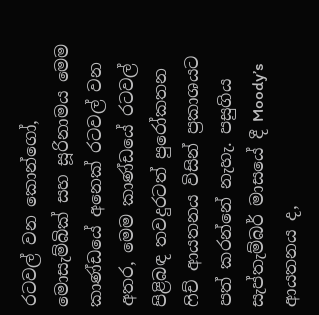රටවල් වන කොන්ගෝ, මොසැම්බික් සහ සූරිනාමය මෙම කාණ්ඩයේ අනෙක් රටවල් වන අතර, මෙම කාණ්ඩයේ රටවල් පිළිබඳ තවදුරටත් පුරෝකතන ෆිච් ආයතනය විසින් ප්‍රකාශයට පත් කරන්නේ නැහැ. පසුගිය සැප්තැම්බර් මාසයේ දී Moody’s ආයතනය ද,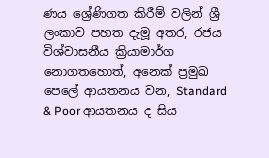ණය ශ්‍රේණිගත කිරීම් වලින් ශ්‍රී ලංකාව පහත දැමූ අතර, රජය‌ විශ්වාසනීය ක්‍රියාමාර්ග නොගතහොත්, අනෙක් ප්‍රමුඛ පෙලේ ආයතනය වන, Standard & Poor ආයතනය ද සිය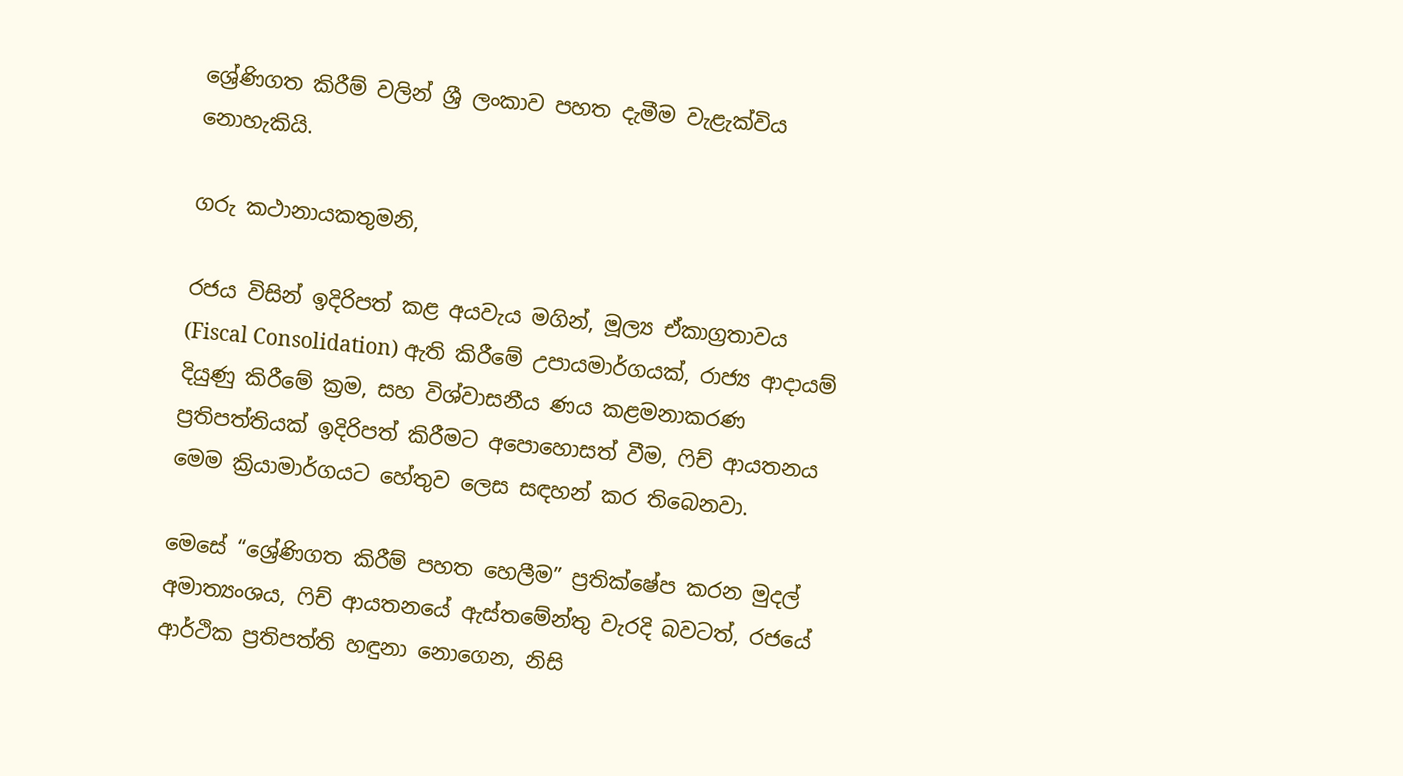ශ්‍රේණිගත කිරීම් වලින් ශ්‍රී ලංකාව පහත දැමීම වැළැක්විය නොහැකියි.

ගරු කථානායකතුමනි,

රජය විසින් ඉදිරිපත් කළ අයවැය මගින්, මූල්‍ය ඒකාග්‍රතාවය (Fiscal Consolidation) ඇති කිරීමේ උපායමාර්ගයක්, රාජ්‍ය ආදායම් දියුණු කිරීමේ ක්‍රම, සහ විශ්වාසනීය ණය කළමනාකරණ ප්‍රතිපත්තියක් ඉදිරිපත් කිරීමට අපොහොසත් වීම, ෆිච් ආයතනය මෙම ක්‍රියාමාර්ගයට හේතුව ලෙස සඳහන් කර තිබෙනවා.

මෙසේ “ශ්‍රේණිගත කිරීම් පහත හෙලීම” ප්‍රතික්ෂේප කරන මුදල් අමාත්‍යංශය, ෆිච් ආයතනයේ ඇස්තමේන්තු වැරදි බවටත්, රජයේ ආර්ථික ප්‍රතිපත්ති හඳුනා නොගෙන, නිසි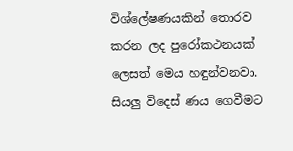විශ්ලේෂණයකින් තොරව කරන ලද පුරෝකථනයක් ලෙසත් මෙය හඳුන්වනවා. සියලු විදෙස් ණය ගෙවීමට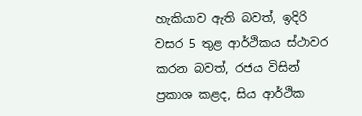හැකියාව ඇති බවත්, ඉදිරි වසර 5 තුළ ආර්ථිකය ස්ථාවර කරන බවත්, රජය විසින් ප්‍රකාශ කළද, සිය ආර්ථික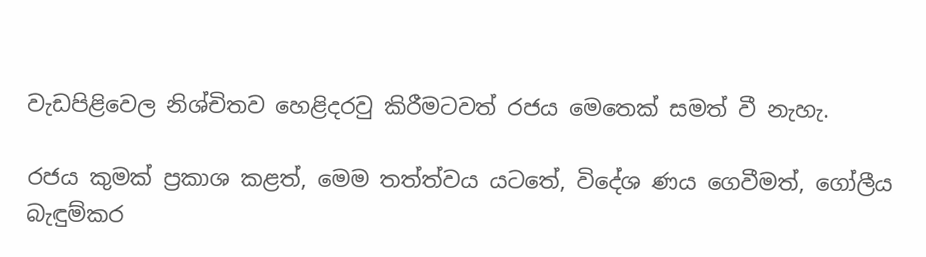වැඩපිළිවෙල නිශ්චිතව හෙළිදරවු කිරීමටවත් රජය මෙතෙක් සමත් වී නැහැ.

රජය කුමක් ප්‍රකාශ කළත්, මෙම තත්ත්වය යටතේ, විදේශ ණය ගෙවීමත්, ගෝලීය බැඳුම්කර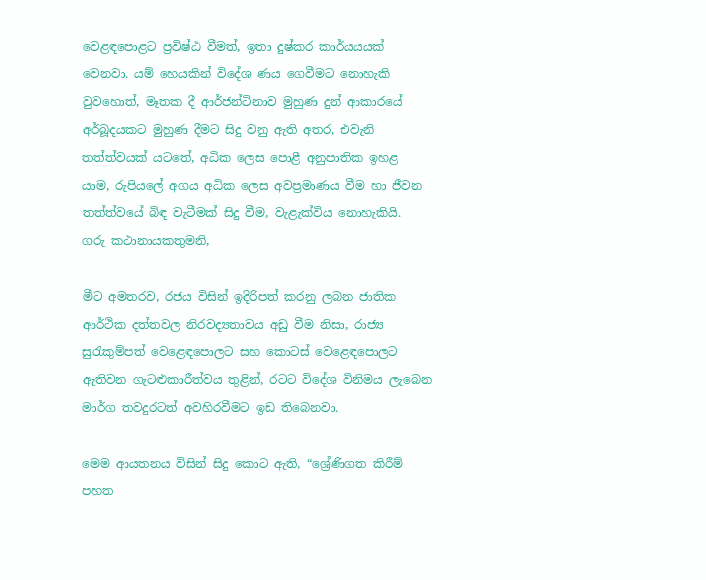වෙළඳපොළට ප්‍රවිෂ්ඨ වීමත්, ඉතා දුෂ්කර කාර්යයයක් වෙනවා. යම් හෙයකින් විදේශ ණය ගෙවීමට නොහැකි වුවහොත්, මෑතක දී ආර්ජන්ටිනාව මුහුණ දුන් ආකාරයේ අර්බූදයකට මුහුණ දීමට සිදු වනු ඇති අතර, එවැනි තත්ත්වයක් යටතේ, අධික ලෙස පොළී අනුපාතික ඉහළ යාම, රුපියලේ අගය අධික ලෙස අවප්‍රමාණය වීම හා ජීවන තත්ත්වයේ බිඳ වැටීමක් සිදු වීම, වැළැක්විය නොහැකියි.
ගරු කථානායකතුමනි,

මීට අමතරව, රජය විසින් ඉදිරිපත් කරනු ලබන ජාතික ආර්ථික දත්තවල නිරවද්‍යතාවය අඩු වීම නිසා, රාජ්‍ය සුරැකුම්පත් වෙළෙඳපොලට සහ කොටස් වෙළෙඳපොලට ඇතිවන ගැටළුකාරීත්වය තුළින්, රටට විදේශ විනිමය ලැබෙන මාර්ග තවදුරටත් අවහිරවීමට ඉඩ තිබෙනවා.

මෙම ආයතනය විසින් සිදු කොට ඇති, “ශ්‍රේණිගත කිරීම් පහත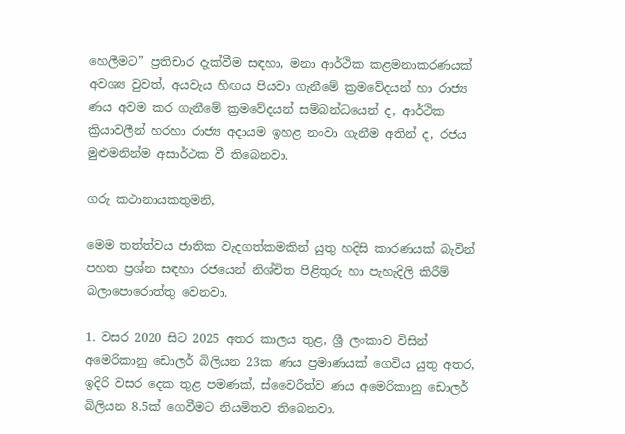හෙලීමට” ප්‍රතිචාර දැක්වීම සඳහා, මනා ආර්ථික කළමනාකරණයක් අවශ්‍ය වුවත්, අයවැය හිඟය පියවා ගැනීමේ ක්‍රමවේදයන් හා රාජ්‍ය ණය අවම කර ගැනීමේ ක්‍රමවේදයන් සම්බන්ධයෙන් ද, ආර්ථික ක්‍රියාවලීන් හරහා රාජ්‍ය අදායම ඉහළ නංවා ගැනීම අතින් ද, රජය මුළුමනින්ම අසාර්ථක වී තිබෙනවා.

ගරු කථානායකතුමනි,

මෙම තත්ත්වය ජාතික වැදගත්කමකින් යුතු හදිසි කාරණයක් බැවින් පහත ප්‍රශ්න සඳහා රජයෙන් නිශ්චිත පිළිතුරු හා පැහැදිලි කිරීම් බලාපොරොත්තු වෙනවා.

1. වසර 2020 සිට 2025 අතර කාලය තුළ, ශ්‍රී ලංකාව විසින් අමෙරිකානු ඩොලර් බිලියන 23ක ණය ප්‍රමාණයක් ගෙවිය යුතු අතර, ඉදිරි වසර දෙක තුළ පමණක්, ස්වෛරීත්ව ණය අමෙරිකානු ඩොලර් බිලියන 8.5ක් ගෙවීමට නියමිතව තිබෙනවා.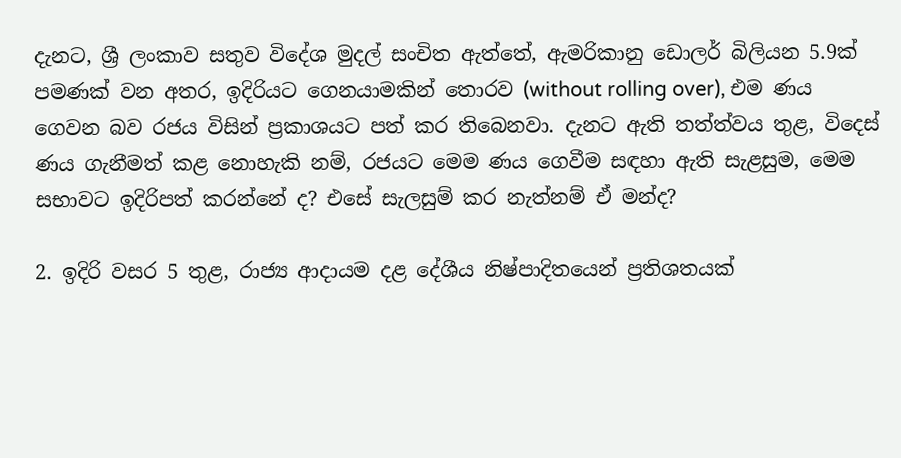දැනට, ශ්‍රී ලංකාව සතුව විදේශ මුදල් සංචිත ඇත්තේ, ඇමරිකානු ඩොලර් බිලියන 5.9ක් පමණක් වන අතර, ඉදිරියට ගෙනයාමකින් තොරව (without rolling over), එම ණය ගෙවන බව රජය විසින් ප්‍රකාශයට පත් කර තිබෙනවා. දැනට ඇති තත්ත්වය තුළ, විදෙස් ණය ගැනීමත් කළ නොහැකි නම්, රජයට මෙම ණය ගෙවීම සඳහා ඇති සැළසුම, මෙම සභාවට ඉදිරිපත් කරන්නේ ද? එසේ සැලසුම් කර නැත්නම් ඒ මන්ද?

2. ඉදිරි වසර 5 තුළ, රාජ්‍ය ආදායම දළ දේශීය නිෂ්පාදිතයෙන් ප්‍රතිශතයක්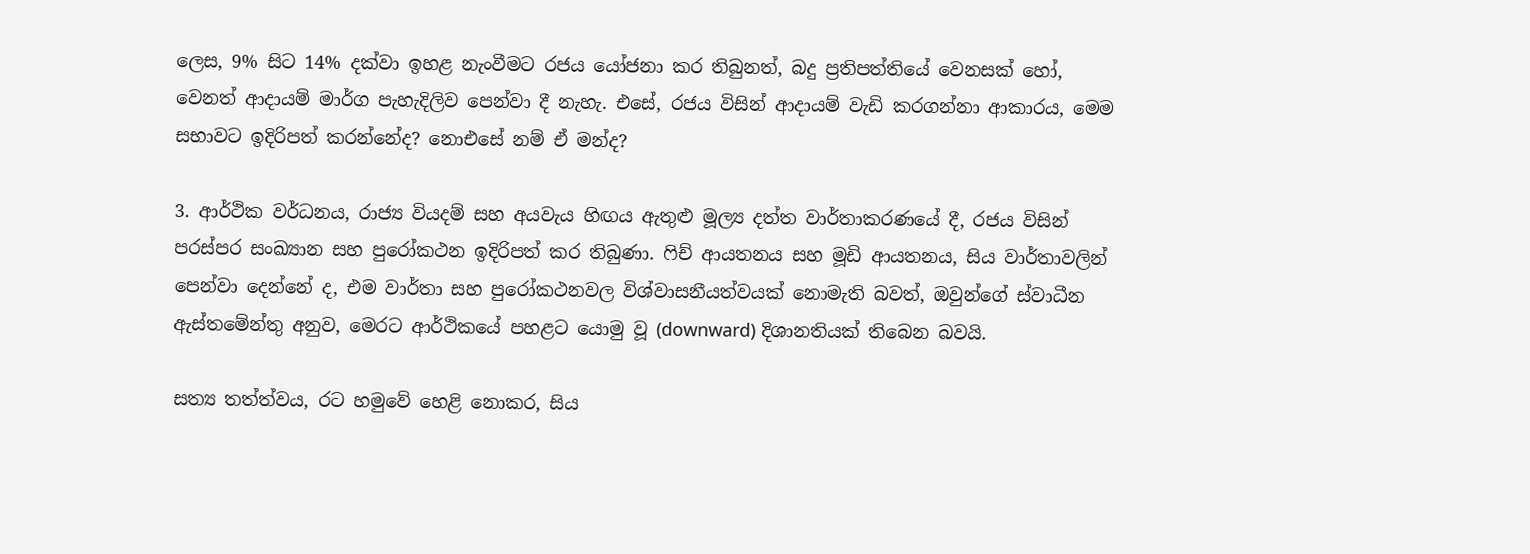ලෙස, 9% සිට 14% දක්වා ඉහළ නැංවීමට රජය යෝජනා කර තිබුනත්, බදු ප්‍රතිපත්තියේ වෙනසක් හෝ, වෙනත් ආදායම් මාර්ග පැහැදිලිව පෙන්වා දී නැහැ. එසේ, රජය විසින් ආදායම් වැඩි කරගන්නා ආකාරය, මෙම සභාවට ඉදිරිපත් කරන්නේද? නොඑසේ නම් ඒ මන්ද?

3. ආර්ථික වර්ධනය, රාජ්‍ය වියදම් සහ අයවැය හිඟය ඇතුළු මූල්‍ය දත්ත වාර්තාකරණයේ දී, රජය විසින් පරස්පර සංඛ්‍යාන සහ පුරෝකථන ඉදිරිපත් කර තිබුණා. ෆිච් ආයතනය සහ මූඩි ආයතනය, සිය වාර්තාවලින් පෙන්වා දෙන්නේ ද, එම වාර්තා සහ පුරෝකථනවල විශ්වාසනීයත්වයක් නොමැති බවත්, ඔවුන්ගේ ස්වාධීන ඇස්තමේන්තු අනුව, මෙරට ආර්ථිකයේ පහළට යොමු වූ (downward) දිශානතියක් තිබෙන බවයි.

සත්‍ය තත්ත්වය, රට හමුවේ හෙළි නොකර, සිය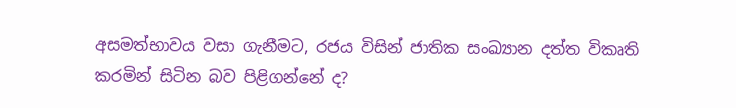අසමත්භාවය වසා ගැනීමට, රජය විසින් ජාතික සංඛ්‍යාන දත්ත විකෘති කරමින් සිටින බව පිළිගන්නේ ද?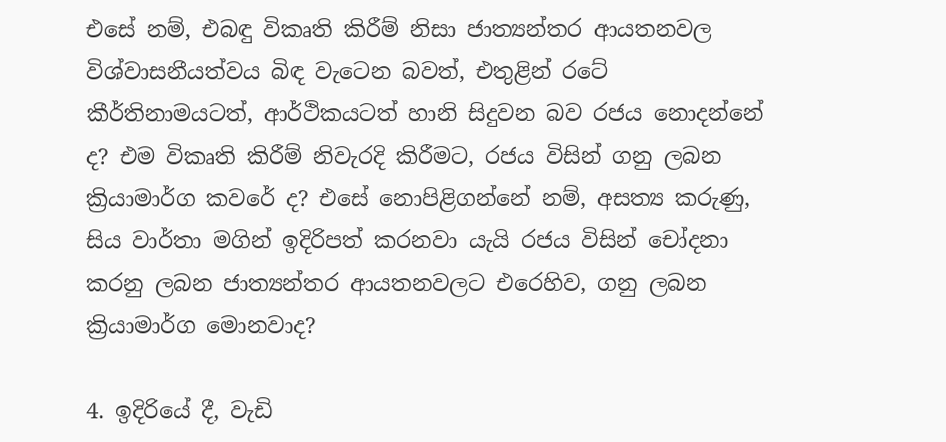එසේ නම්, එබඳු විකෘති කිරීම් නිසා ජාත්‍යන්තර ආයතනවල විශ්වාසනීයත්වය බිඳ වැටෙන බවත්, එතුළින් රටේ කීර්තිනාමයටත්, ආර්ථිකයටත් හානි සිදුවන බව රජය නොදන්නේ ද? එම විකෘති කිරීම් නිවැරදි කිරීමට, රජය විසින් ගනු ලබන ක්‍රියාමාර්ග කවරේ ද? එසේ නොපිළිගන්නේ නම්, අසත්‍ය කරුණු, සිය වාර්තා මගින් ඉදිරිපත් කරනවා යැයි රජය විසින් චෝදනා කරනු ලබන ජාත්‍යන්තර ආයතනවලට එරෙහිව, ගනු ලබන ක්‍රියාමාර්ග මොනවාද?

4. ඉදිරියේ දී, වැඩි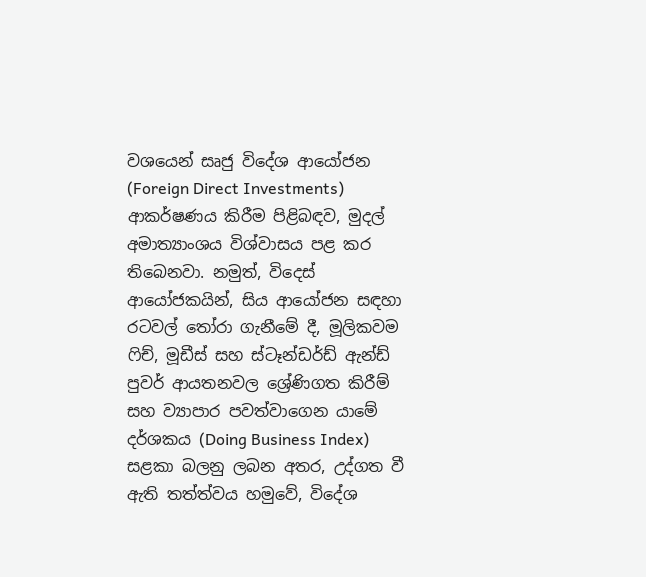වශයෙන් සෘජු විදේශ ආයෝජන (Foreign Direct Investments) ආකර්ෂණය කිරීම පිළිබඳව, මුදල් අමාත්‍යාංශය විශ්වාසය පළ කර තිබෙනවා. නමුත්, විදෙස් ආයෝජකයින්, සිය ආයෝජන සඳහා රටවල් තෝරා ගැනීමේ දී, මූලිකවම ෆිච්, මූඩීස් සහ ස්ටෑන්ඩර්ඩ් ඇන්ඩ් පුවර් ආයතනවල ශ්‍රේණිගත කිරීම් සහ ව්‍යාපාර පවත්වාගෙන යාමේ දර්ශකය (Doing Business Index) සළකා බලනු ලබන අතර, උද්ගත වී ඇති තත්ත්වය හමුවේ, විදේශ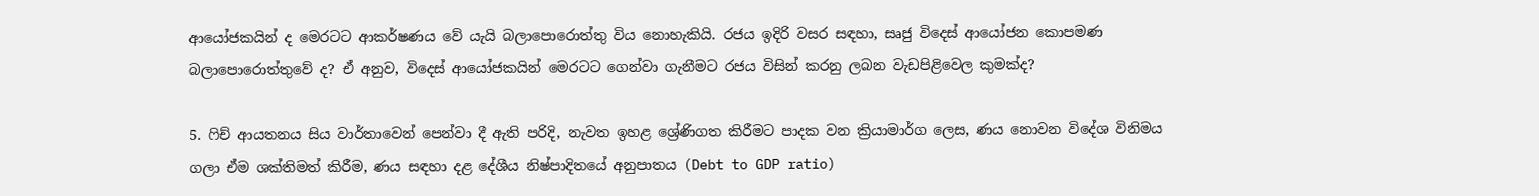ආයෝජකයින් ද මෙරටට ආකර්ෂණය වේ යැයි බලාපොරොත්තු විය නොහැකියි. රජය ඉදිරි වසර සඳහා, සෘජු විදෙස් ආයෝජන කොපමණ බලාපොරොත්තුවේ ද? ඒ අනුව, විදෙස් ආයෝජකයින් මෙරටට ගෙන්වා ගැනීමට රජය විසින් කරනු ලබන වැඩපිළිවෙල කුමක්ද?

5. ෆිච් ආයතනය සිය වාර්තාවෙන් පෙන්වා දී ඇති පරිදි, නැවත ඉහළ ශ්‍රේණිගත කිරීමට පාදක වන ක්‍රියාමාර්ග ලෙස, ණය නොවන විදේශ විනිමය ගලා ඒම ශක්තිමත් කිරීම, ණය සඳහා දළ දේශීය නිෂ්පාදිතයේ අනුපාතය (Debt to GDP ratio)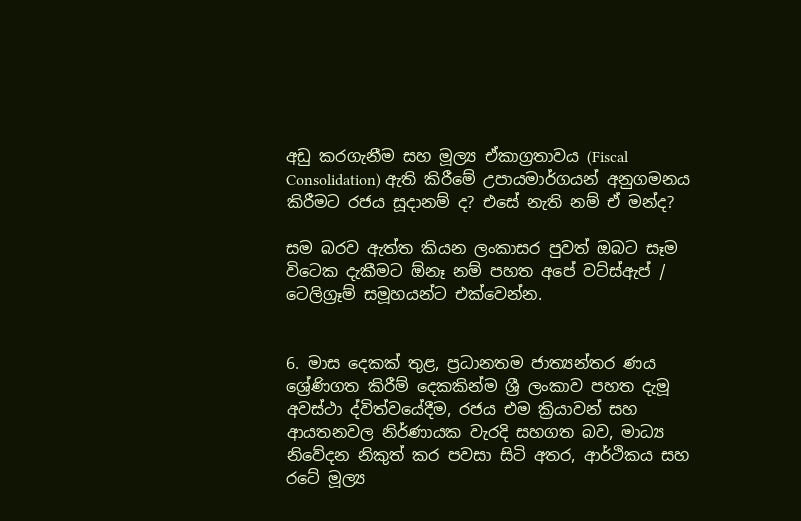අඩු කරගැනීම සහ මූල්‍ය ඒකාග්‍රතාවය (Fiscal Consolidation) ඇති කිරීමේ උපායමාර්ගයන් ‍අනුගමනය කිරීමට රජය සූදානම් ද? එසේ නැති නම් ඒ මන්ද?

සම බරව ඇත්ත කියන ලංකාසර පුවත් ඔබට සෑම විටෙක දැකීමට ඕනෑ නම් පහත අපේ වට්ස්ඇප් / ටෙලිග්‍රෑම් සමූහයන්ට එක්වෙන්න.


6. මාස දෙකක් තුළ, ප්‍රධානතම ජාත්‍යන්තර ණය ශ්‍රේණිගත කිරීම් දෙකකින්ම ශ්‍රී ලංකාව පහත දැමූ අවස්ථා ද්විත්වයේදීම, රජය එම ක්‍රියාවන් සහ ආයතනවල නිර්ණායක වැරදි සහගත බව, මාධ්‍ය නිවේදන නිකුත් කර පවසා සිටි අතර, ආර්ථිකය සහ රටේ මූල්‍ය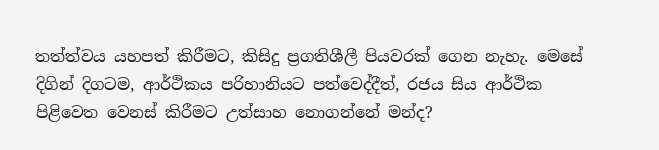තත්ත්වය යහපත් කිරීමට, කිසිදු ප්‍රගතිශීලී පියවරක් ගෙන නැහැ. මෙසේ දිගින් දිගටම, ආර්ථිකය පරිහානියට පත්වෙද්දීත්, රජය සිය ආර්ථික පිළිවෙත වෙනස් කිරීමට උත්සාහ නොගන්නේ මන්ද?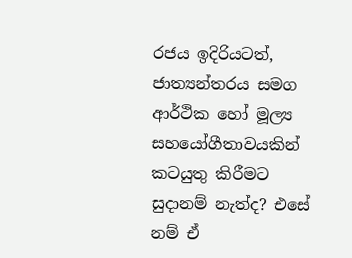රජය ඉදිරියටත්, ජාත්‍යන්තරය සමග ආර්ථික හෝ මූල්‍ය සහයෝගීතාවයකින් කටයුතු කිරීමට සුදානම් නැත්ද? එසේ නම් ඒ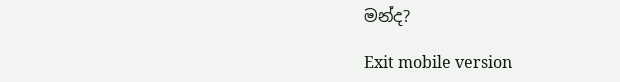මන්ද?

Exit mobile version